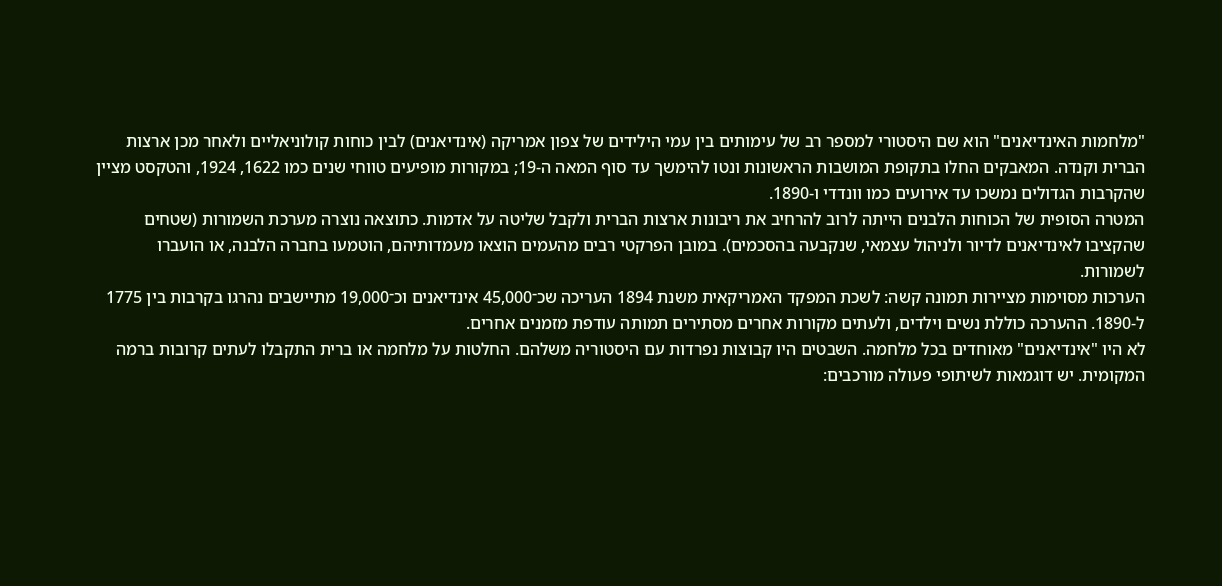"מלחמות האינדיאנים" הוא שם היסטורי למספר רב של עימותים בין עמי הילידים של צפון אמריקה (אינדיאנים) לבין כוחות קולוניאליים ולאחר מכן ארצות הברית וקנדה. המאבקים החלו בתקופת המושבות הראשונות ונטו להימשך עד סוף המאה ה‑19; במקורות מופיעים טווחי שנים כמו 1622, 1924, והטקסט מציין שהקרבות הגדולים נמשכו עד אירועים כמו וונדדי ו‑1890.
המטרה הסופית של הכוחות הלבנים הייתה לרוב להרחיב את ריבונות ארצות הברית ולקבל שליטה על אדמות. כתוצאה נוצרה מערכת השמורות (שטחים שהקציבו לאינדיאנים לדיור ולניהול עצמאי, שנקבעה בהסכמים). במובן הפרקטי רבים מהעמים הוצאו מעמדותיהם, הוטמעו בחברה הלבנה, או הועברו לשמורות.
הערכות מסוימות מציירות תמונה קשה: לשכת המפקד האמריקאית משנת 1894 העריכה שכ־45,000 אינדיאנים וכ־19,000 מתיישבים נהרגו בקרבות בין 1775 ל‑1890. ההערכה כוללת נשים וילדים, ולעתים מקורות אחרים מסתירים תמותה עודפת מזמנים אחרים.
לא היו "אינדיאנים" מאוחדים בכל מלחמה. השבטים היו קבוצות נפרדות עם היסטוריה משלהם. החלטות על מלחמה או ברית התקבלו לעתים קרובות ברמה המקומית. יש דוגמאות לשיתופי פעולה מורכבים: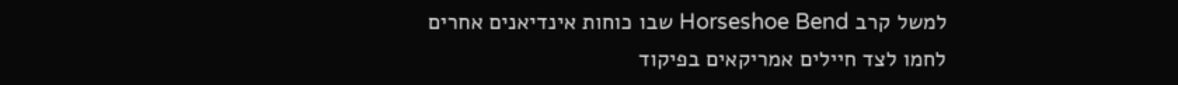למשל קרב Horseshoe Bend שבו כוחות אינדיאנים אחרים לחמו לצד חיילים אמריקאים בפיקוד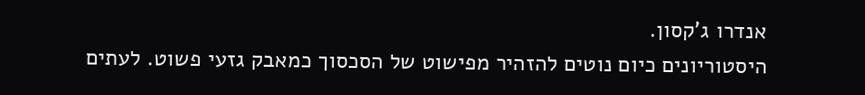אנדרו ג'קסון.
היסטוריונים כיום נוטים להזהיר מפישוט של הסכסוך כמאבק גזעי פשוט. לעתים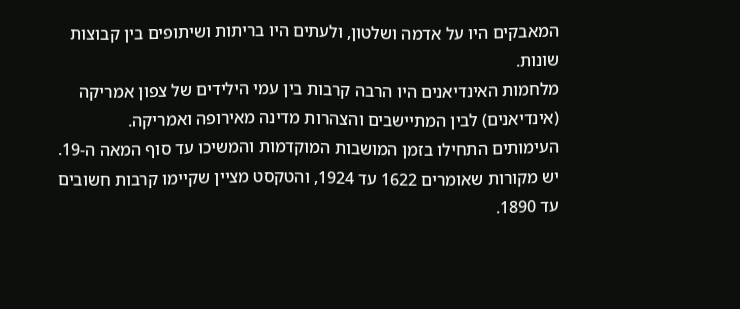המאבקים היו על אדמה ושלטון, ולעתים היו בריתות ושיתופים בין קבוצות שונות.
מלחמות האינדיאנים היו הרבה קרבות בין עמי הילידים של צפון אמריקה (אינדיאנים) לבין המתיישבים והצהרות מדינה מאירופה ואמריקה.
העימותים התחילו בזמן המושבות המוקדמות והמשיכו עד סוף המאה ה‑19. יש מקורות שאומרים 1622 עד 1924, והטקסט מציין שקיימו קרבות חשובים עד 1890.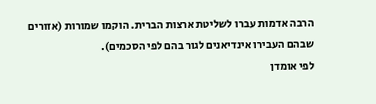הרבה אדמות עברו לשליטת ארצות הברית. הוקמו שמורות (אזורים שבהם העבירו אינדיאנים לגור בהם לפי הסכמים).
לפי אומדן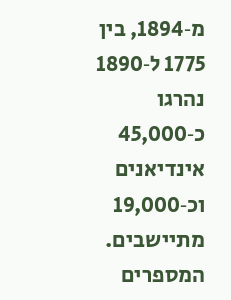מ‑1894, בין 1775 ל‑1890 נהרגו כ‑45,000 אינדיאנים וכ‑19,000 מתיישבים. המספרים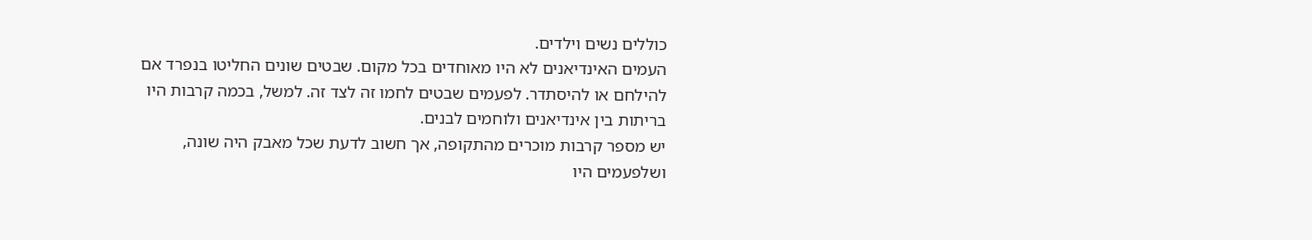כוללים נשים וילדים.
העמים האינדיאנים לא היו מאוחדים בכל מקום. שבטים שונים החליטו בנפרד אם להילחם או להיסתדר. לפעמים שבטים לחמו זה לצד זה. למשל, בכמה קרבות היו בריתות בין אינדיאנים ולוחמים לבנים.
יש מספר קרבות מוכרים מהתקופה, אך חשוב לדעת שכל מאבק היה שונה, ושלפעמים היו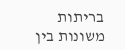בריתות משונות בין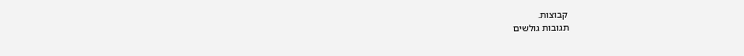קבוצות.
תגובות גולשים